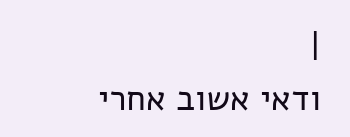|
ודאי אשוב אחרי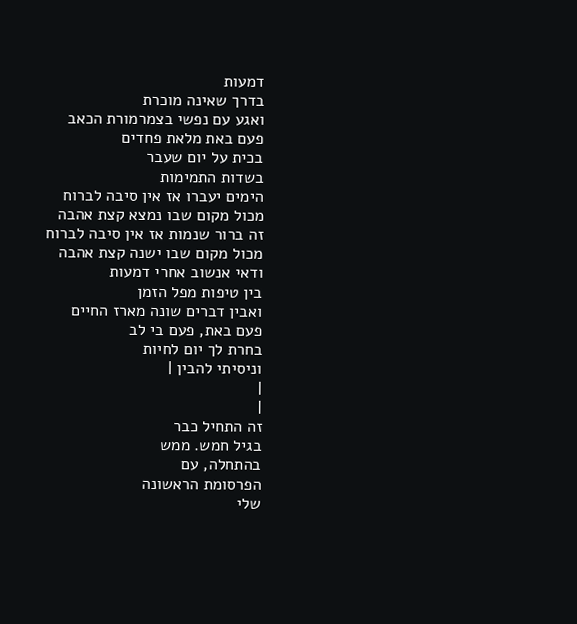דמעות
בדרך שאינה מוכרת
ואגע עם נפשי בצמרמורת הכאב
פעם באת מלאת פחדים
בכית על יום שעבר
בשדות התמימות
הימים יעברו אז אין סיבה לברוח
מכול מקום שבו נמצא קצת אהבה
זה ברור שנמות אז אין סיבה לברוח
מכול מקום שבו ישנה קצת אהבה
ודאי אנשוב אחרי דמעות
בין טיפות מפל הזמן
ואבין דברים שונה מארז החיים
פעם באת, פעם בי לב
בחרת לך יום לחיות
וניסיתי להבין |
|
|
זה התחיל כבר
בגיל חמש. ממש
בהתחלה, עם
הפרסומת הראשונה
שלי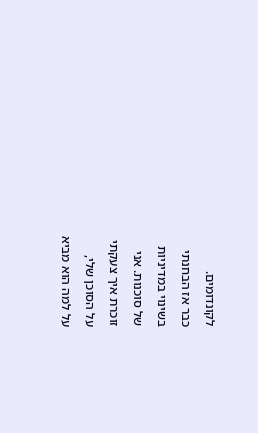לקונדומים.
כבר אז הבחנתי
בשינוי במדיניות
של סוכנות. אני
זוכרת איך צעקתי
על הסוכן שלי,
על למה הוא מביא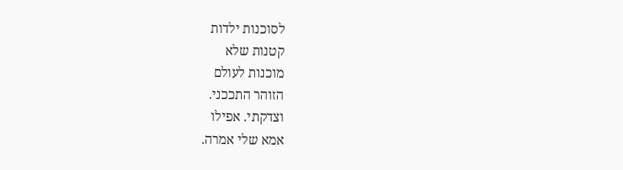לסוכנות ילדות
קטנות שלא
מוכנות לעולם
הזוהר התככני.
וצדקתי. אפילו
אמא שלי אמרה.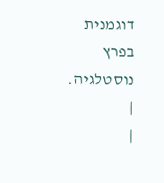דוגמנית בפרץ
נוסטלגיה. |
|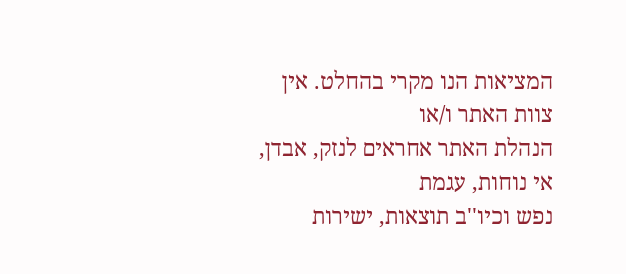המציאות הנו מקרי בהחלט. אין צוות האתר ו/או
הנהלת האתר אחראים לנזק, אבדן, אי נוחות, עגמת
נפש וכיו''ב תוצאות, ישירות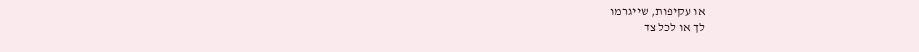או עקיפות, שייגרמו
לך או לכל צד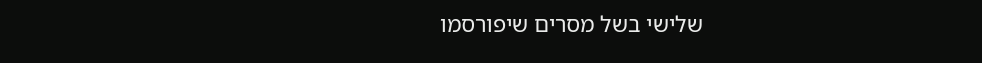שלישי בשל מסרים שיפורסמו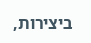ביצירות,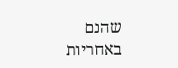שהנם באחריות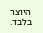היוצר בלבד.